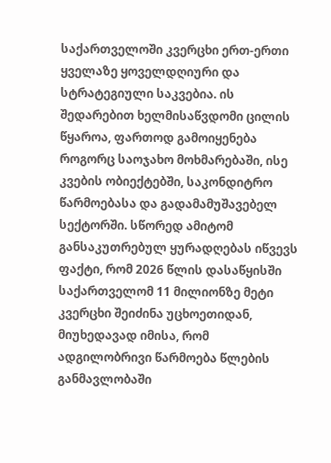საქართველოში კვერცხი ერთ-ერთი ყველაზე ყოველდღიური და სტრატეგიული საკვებია. ის შედარებით ხელმისაწვდომი ცილის წყაროა, ფართოდ გამოიყენება როგორც საოჯახო მოხმარებაში, ისე კვების ობიექტებში, საკონდიტრო წარმოებასა და გადამამუშავებელ სექტორში. სწორედ ამიტომ განსაკუთრებულ ყურადღებას იწვევს ფაქტი, რომ 2026 წლის დასაწყისში საქართველომ 11 მილიონზე მეტი კვერცხი შეიძინა უცხოეთიდან, მიუხედავად იმისა, რომ ადგილობრივი წარმოება წლების განმავლობაში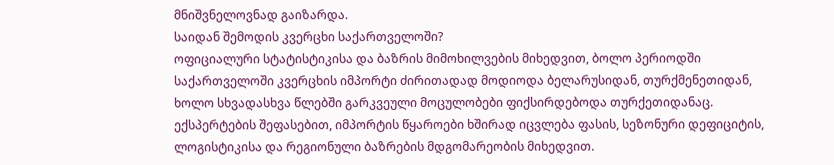მნიშვნელოვნად გაიზარდა.
საიდან შემოდის კვერცხი საქართველოში?
ოფიციალური სტატისტიკისა და ბაზრის მიმოხილვების მიხედვით, ბოლო პერიოდში საქართველოში კვერცხის იმპორტი ძირითადად მოდიოდა ბელარუსიდან, თურქმენეთიდან, ხოლო სხვადასხვა წლებში გარკვეული მოცულობები ფიქსირდებოდა თურქეთიდანაც. ექსპერტების შეფასებით, იმპორტის წყაროები ხშირად იცვლება ფასის, სეზონური დეფიციტის, ლოგისტიკისა და რეგიონული ბაზრების მდგომარეობის მიხედვით.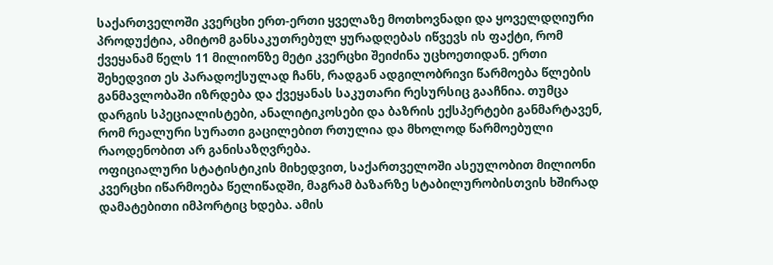საქართველოში კვერცხი ერთ-ერთი ყველაზე მოთხოვნადი და ყოველდღიური პროდუქტია, ამიტომ განსაკუთრებულ ყურადღებას იწვევს ის ფაქტი, რომ ქვეყანამ წელს 11 მილიონზე მეტი კვერცხი შეიძინა უცხოეთიდან. ერთი შეხედვით ეს პარადოქსულად ჩანს, რადგან ადგილობრივი წარმოება წლების განმავლობაში იზრდება და ქვეყანას საკუთარი რესურსიც გააჩნია. თუმცა დარგის სპეციალისტები, ანალიტიკოსები და ბაზრის ექსპერტები განმარტავენ, რომ რეალური სურათი გაცილებით რთულია და მხოლოდ წარმოებული რაოდენობით არ განისაზღვრება.
ოფიციალური სტატისტიკის მიხედვით, საქართველოში ასეულობით მილიონი კვერცხი იწარმოება წელიწადში, მაგრამ ბაზარზე სტაბილურობისთვის ხშირად დამატებითი იმპორტიც ხდება. ამის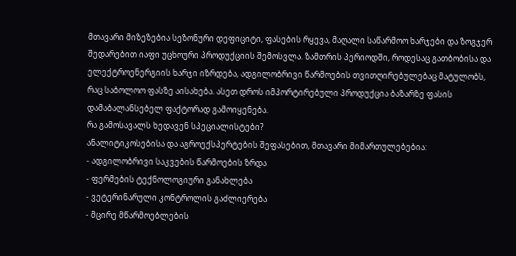მთავარი მიზეზებია სეზონური დეფიციტი, ფასების რყევა, მაღალი საწარმოო ხარჯები და ზოგჯერ შედარებით იაფი უცხოური პროდუქციის შემოსვლა. ზამთრის პერიოდში, როდესაც გათბობისა და ელექტროენერგიის ხარჯი იზრდება, ადგილობრივი წარმოების თვითღირებულებაც მატულობს, რაც საბოლოო ფასზე აისახება. ასეთ დროს იმპორტირებული პროდუქცია ბაზარზე ფასის დამაბალანსებელ ფაქტორად გამოიყენება.
რა გამოსავალს ხედავენ სპეციალისტები?
ანალიტიკოსებისა და აგროექსპერტების შეფასებით, მთავარი მიმართულებებია:
- ადგილობრივი საკვების წარმოების ზრდა
- ფერმების ტექნოლოგიური განახლება
- ვეტერინარული კონტროლის გაძლიერება
- მცირე მწარმოებლების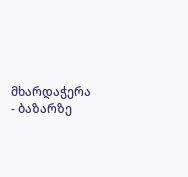მხარდაჭერა
- ბაზარზე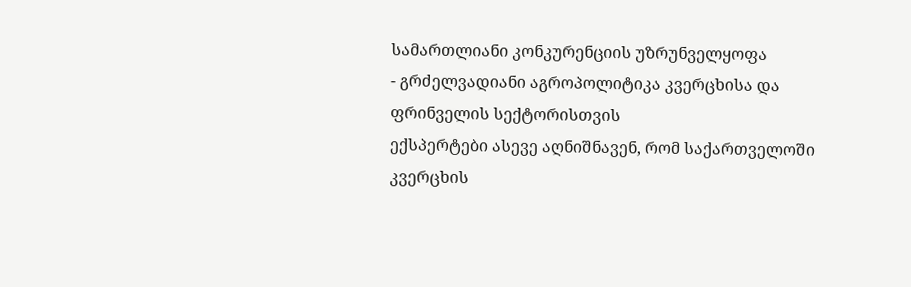სამართლიანი კონკურენციის უზრუნველყოფა
- გრძელვადიანი აგროპოლიტიკა კვერცხისა და ფრინველის სექტორისთვის
ექსპერტები ასევე აღნიშნავენ, რომ საქართველოში კვერცხის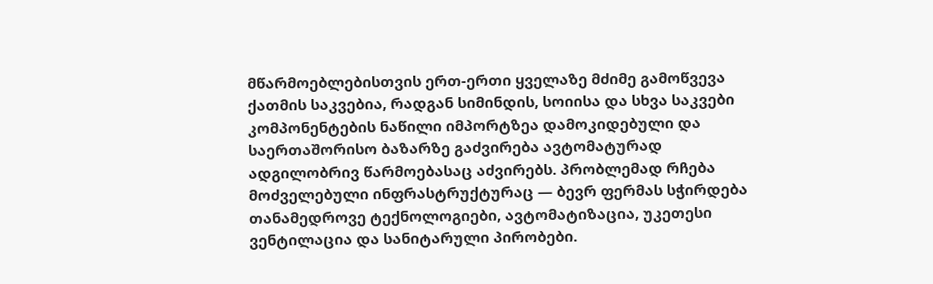მწარმოებლებისთვის ერთ-ერთი ყველაზე მძიმე გამოწვევა ქათმის საკვებია, რადგან სიმინდის, სოიისა და სხვა საკვები კომპონენტების ნაწილი იმპორტზეა დამოკიდებული და საერთაშორისო ბაზარზე გაძვირება ავტომატურად ადგილობრივ წარმოებასაც აძვირებს. პრობლემად რჩება მოძველებული ინფრასტრუქტურაც — ბევრ ფერმას სჭირდება თანამედროვე ტექნოლოგიები, ავტომატიზაცია, უკეთესი ვენტილაცია და სანიტარული პირობები.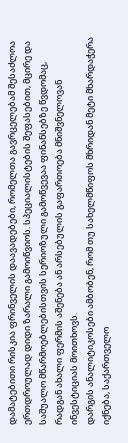დამატებითი რისკია ფრინველის დაავადებები, რომელთა გავრცელებამ შესაძლოა ერთდროულად დიდი ზარალი გამოიწვიოს. სპეციალისტების შეფასებით, მცირე და საშუალო მწარმოებლებისთვის სერიოზული გამოწვევაა ფინანსებზე წვდომაც, რადგან ახალი ფერმის აშენება ან არსებულის გაფართოება მნიშვნელოვან ინვესტიციას მოითხოვს.
დარგის ანალიტიკოსები ამბობენ, რომ თუ სახელმწიფოს მხრიდან მეტი მხარდაჭერა იქნება, საქართველო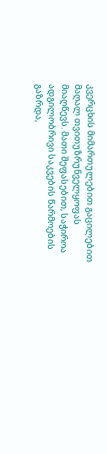კვერცხის მიმართულებით გაცილებით მაღალ თვითუზრუნველყოფას მიაღწევს. მათი შეფასებით, საჭიროა ადგილობრივი საკვების წარმოების გაზრდა,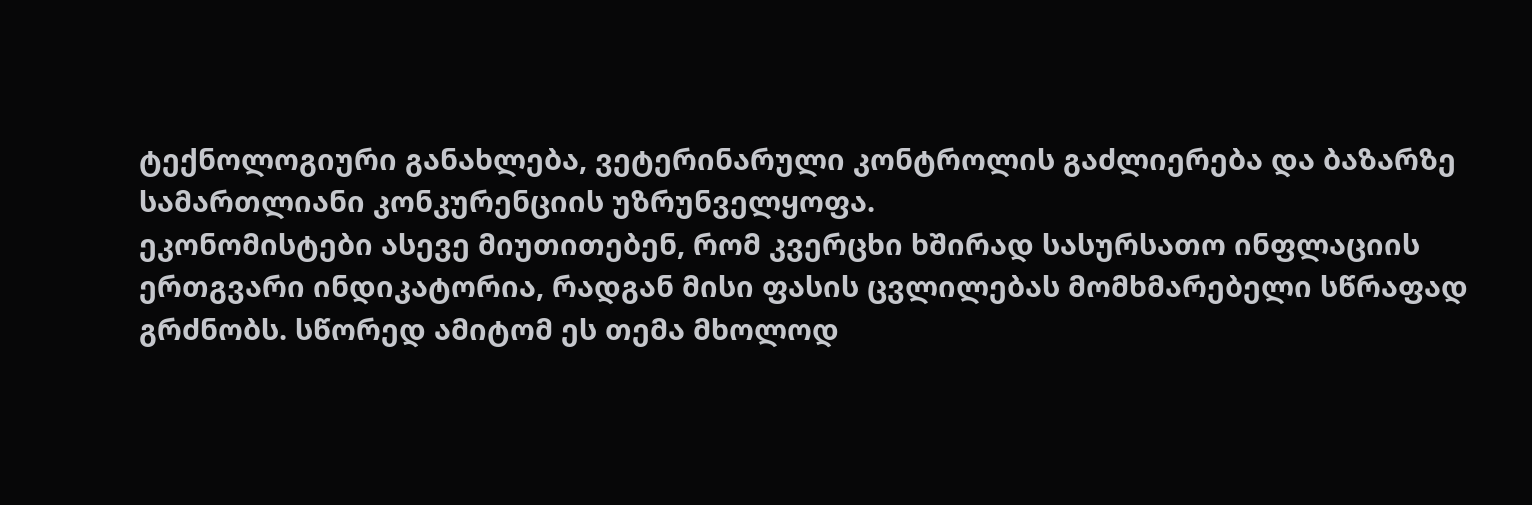ტექნოლოგიური განახლება, ვეტერინარული კონტროლის გაძლიერება და ბაზარზე სამართლიანი კონკურენციის უზრუნველყოფა.
ეკონომისტები ასევე მიუთითებენ, რომ კვერცხი ხშირად სასურსათო ინფლაციის ერთგვარი ინდიკატორია, რადგან მისი ფასის ცვლილებას მომხმარებელი სწრაფად გრძნობს. სწორედ ამიტომ ეს თემა მხოლოდ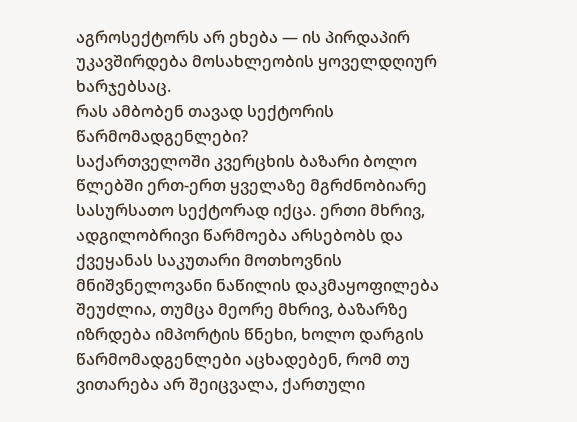აგროსექტორს არ ეხება — ის პირდაპირ უკავშირდება მოსახლეობის ყოველდღიურ ხარჯებსაც.
რას ამბობენ თავად სექტორის წარმომადგენლები?
საქართველოში კვერცხის ბაზარი ბოლო წლებში ერთ-ერთ ყველაზე მგრძნობიარე სასურსათო სექტორად იქცა. ერთი მხრივ, ადგილობრივი წარმოება არსებობს და ქვეყანას საკუთარი მოთხოვნის მნიშვნელოვანი ნაწილის დაკმაყოფილება შეუძლია, თუმცა მეორე მხრივ, ბაზარზე იზრდება იმპორტის წნეხი, ხოლო დარგის წარმომადგენლები აცხადებენ, რომ თუ ვითარება არ შეიცვალა, ქართული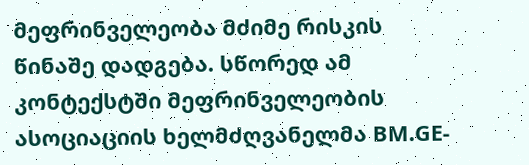მეფრინველეობა მძიმე რისკის წინაშე დადგება. სწორედ ამ კონტექსტში მეფრინველეობის ასოციაციის ხელმძღვანელმა BM.GE-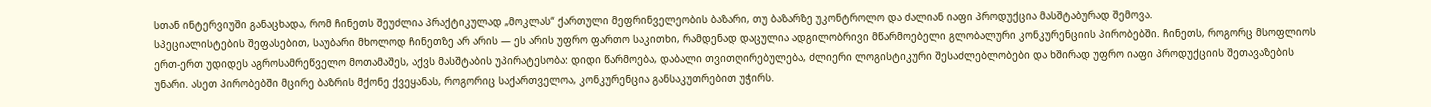სთან ინტერვიუში განაცხადა, რომ ჩინეთს შეუძლია პრაქტიკულად „მოკლას“ ქართული მეფრინველეობის ბაზარი, თუ ბაზარზე უკონტროლო და ძალიან იაფი პროდუქცია მასშტაბურად შემოვა.
სპეციალისტების შეფასებით, საუბარი მხოლოდ ჩინეთზე არ არის — ეს არის უფრო ფართო საკითხი, რამდენად დაცულია ადგილობრივი მწარმოებელი გლობალური კონკურენციის პირობებში. ჩინეთს, როგორც მსოფლიოს ერთ-ერთ უდიდეს აგროსამრეწველო მოთამაშეს, აქვს მასშტაბის უპირატესობა: დიდი წარმოება, დაბალი თვითღირებულება, ძლიერი ლოგისტიკური შესაძლებლობები და ხშირად უფრო იაფი პროდუქციის შეთავაზების უნარი. ასეთ პირობებში მცირე ბაზრის მქონე ქვეყანას, როგორიც საქართველოა, კონკურენცია განსაკუთრებით უჭირს.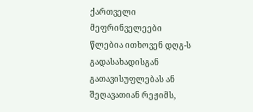ქართველი მეფრინველეები წლებია ითხოვენ დღგ-ს გადასახადისგან გათავისუფლებას ან შეღავათიან რეჟიმს,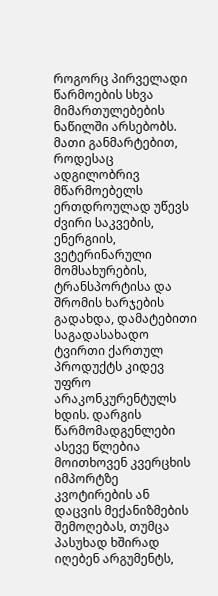როგორც პირველადი წარმოების სხვა მიმართულებების ნაწილში არსებობს. მათი განმარტებით, როდესაც ადგილობრივ მწარმოებელს ერთდროულად უწევს ძვირი საკვების, ენერგიის, ვეტერინარული მომსახურების, ტრანსპორტისა და შრომის ხარჯების გადახდა, დამატებითი საგადასახადო ტვირთი ქართულ პროდუქტს კიდევ უფრო არაკონკურენტულს ხდის. დარგის წარმომადგენლები ასევე წლებია მოითხოვენ კვერცხის იმპორტზე კვოტირების ან დაცვის მექანიზმების შემოღებას, თუმცა პასუხად ხშირად იღებენ არგუმენტს,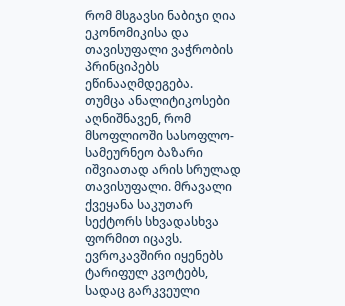რომ მსგავსი ნაბიჯი ღია ეკონომიკისა და თავისუფალი ვაჭრობის პრინციპებს ეწინააღმდეგება.
თუმცა ანალიტიკოსები აღნიშნავენ, რომ მსოფლიოში სასოფლო-სამეურნეო ბაზარი იშვიათად არის სრულად თავისუფალი. მრავალი ქვეყანა საკუთარ სექტორს სხვადასხვა ფორმით იცავს. ევროკავშირი იყენებს ტარიფულ კვოტებს, სადაც გარკვეული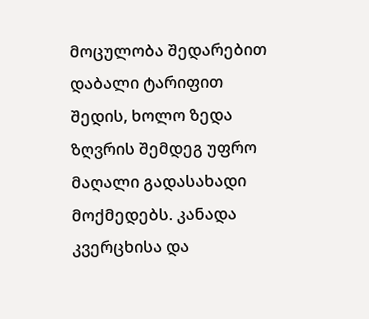მოცულობა შედარებით დაბალი ტარიფით შედის, ხოლო ზედა ზღვრის შემდეგ უფრო მაღალი გადასახადი მოქმედებს. კანადა კვერცხისა და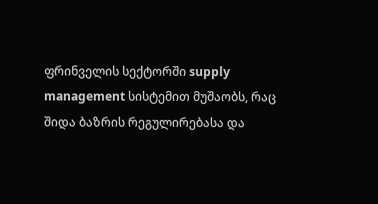ფრინველის სექტორში supply management სისტემით მუშაობს, რაც შიდა ბაზრის რეგულირებასა და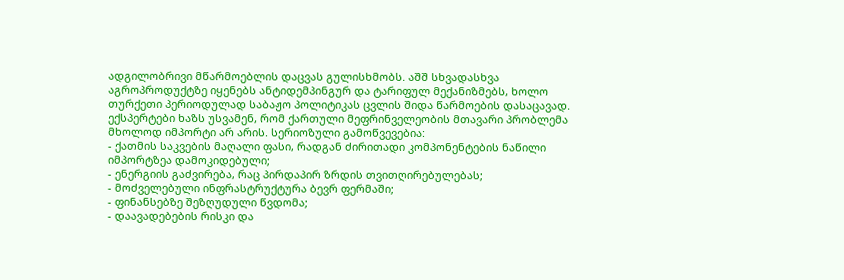ადგილობრივი მწარმოებლის დაცვას გულისხმობს. აშშ სხვადასხვა აგროპროდუქტზე იყენებს ანტიდემპინგურ და ტარიფულ მექანიზმებს, ხოლო თურქეთი პერიოდულად საბაჟო პოლიტიკას ცვლის შიდა წარმოების დასაცავად.
ექსპერტები ხაზს უსვამენ, რომ ქართული მეფრინველეობის მთავარი პრობლემა მხოლოდ იმპორტი არ არის. სერიოზული გამოწვევებია:
- ქათმის საკვების მაღალი ფასი, რადგან ძირითადი კომპონენტების ნაწილი იმპორტზეა დამოკიდებული;
- ენერგიის გაძვირება, რაც პირდაპირ ზრდის თვითღირებულებას;
- მოძველებული ინფრასტრუქტურა ბევრ ფერმაში;
- ფინანსებზე შეზღუდული წვდომა;
- დაავადებების რისკი და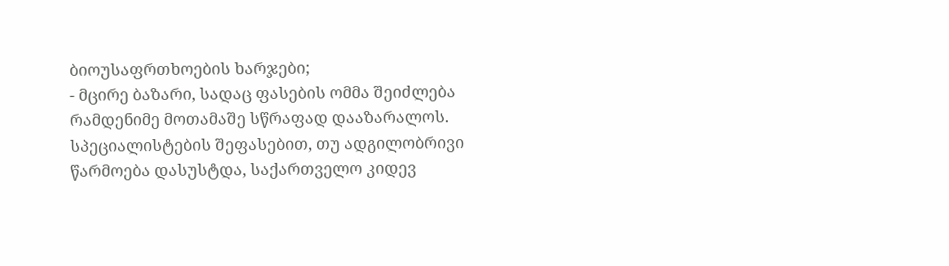ბიოუსაფრთხოების ხარჯები;
- მცირე ბაზარი, სადაც ფასების ომმა შეიძლება რამდენიმე მოთამაშე სწრაფად დააზარალოს.
სპეციალისტების შეფასებით, თუ ადგილობრივი წარმოება დასუსტდა, საქართველო კიდევ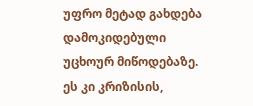უფრო მეტად გახდება დამოკიდებული უცხოურ მიწოდებაზე. ეს კი კრიზისის,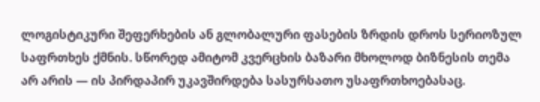ლოგისტიკური შეფერხების ან გლობალური ფასების ზრდის დროს სერიოზულ საფრთხეს ქმნის. სწორედ ამიტომ კვერცხის ბაზარი მხოლოდ ბიზნესის თემა არ არის — ის პირდაპირ უკავშირდება სასურსათო უსაფრთხოებასაც.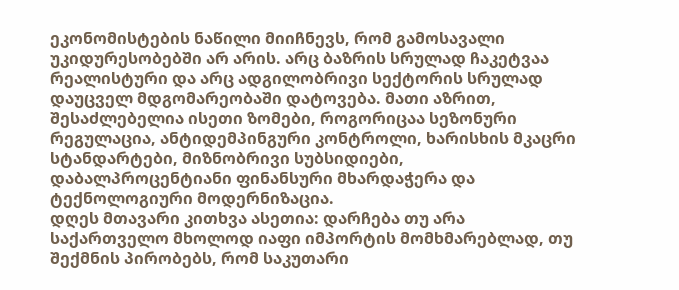ეკონომისტების ნაწილი მიიჩნევს, რომ გამოსავალი უკიდურესობებში არ არის. არც ბაზრის სრულად ჩაკეტვაა რეალისტური და არც ადგილობრივი სექტორის სრულად დაუცველ მდგომარეობაში დატოვება. მათი აზრით, შესაძლებელია ისეთი ზომები, როგორიცაა სეზონური რეგულაცია, ანტიდემპინგური კონტროლი, ხარისხის მკაცრი სტანდარტები, მიზნობრივი სუბსიდიები, დაბალპროცენტიანი ფინანსური მხარდაჭერა და ტექნოლოგიური მოდერნიზაცია.
დღეს მთავარი კითხვა ასეთია: დარჩება თუ არა საქართველო მხოლოდ იაფი იმპორტის მომხმარებლად, თუ შექმნის პირობებს, რომ საკუთარი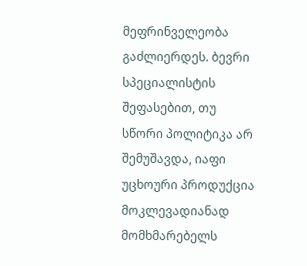მეფრინველეობა გაძლიერდეს. ბევრი სპეციალისტის შეფასებით, თუ სწორი პოლიტიკა არ შემუშავდა, იაფი უცხოური პროდუქცია მოკლევადიანად მომხმარებელს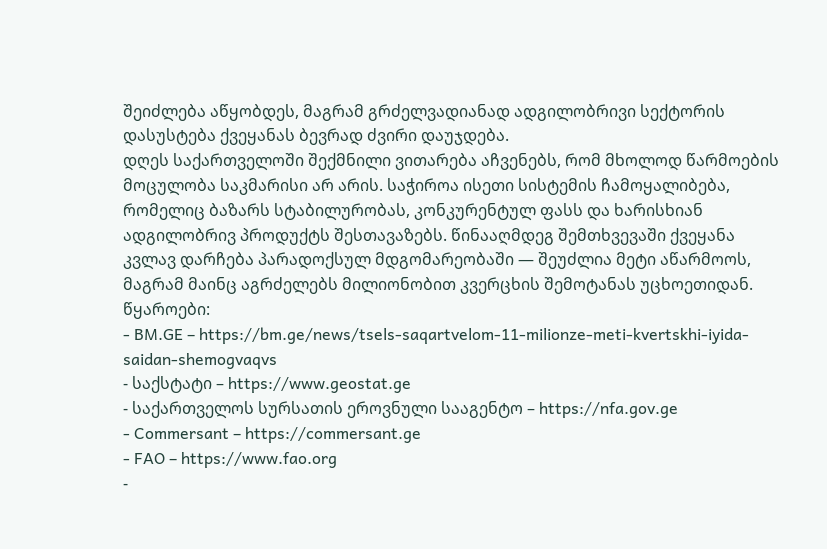შეიძლება აწყობდეს, მაგრამ გრძელვადიანად ადგილობრივი სექტორის დასუსტება ქვეყანას ბევრად ძვირი დაუჯდება.
დღეს საქართველოში შექმნილი ვითარება აჩვენებს, რომ მხოლოდ წარმოების მოცულობა საკმარისი არ არის. საჭიროა ისეთი სისტემის ჩამოყალიბება, რომელიც ბაზარს სტაბილურობას, კონკურენტულ ფასს და ხარისხიან ადგილობრივ პროდუქტს შესთავაზებს. წინააღმდეგ შემთხვევაში ქვეყანა კვლავ დარჩება პარადოქსულ მდგომარეობაში — შეუძლია მეტი აწარმოოს, მაგრამ მაინც აგრძელებს მილიონობით კვერცხის შემოტანას უცხოეთიდან.
წყაროები:
- BM.GE – https://bm.ge/news/tsels-saqartvelom-11-milionze-meti-kvertskhi-iyida-saidan-shemogvaqvs
- საქსტატი – https://www.geostat.ge
- საქართველოს სურსათის ეროვნული სააგენტო – https://nfa.gov.ge
- Commersant – https://commersant.ge
- FAO – https://www.fao.org
-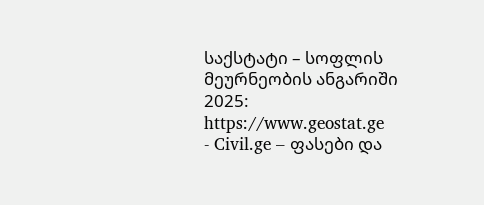საქსტატი – სოფლის მეურნეობის ანგარიში 2025: https://www.geostat.ge
- Civil.ge – ფასები და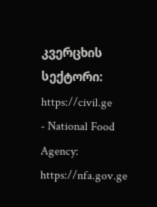კვერცხის სექტორი: https://civil.ge
- National Food Agency: https://nfa.gov.ge